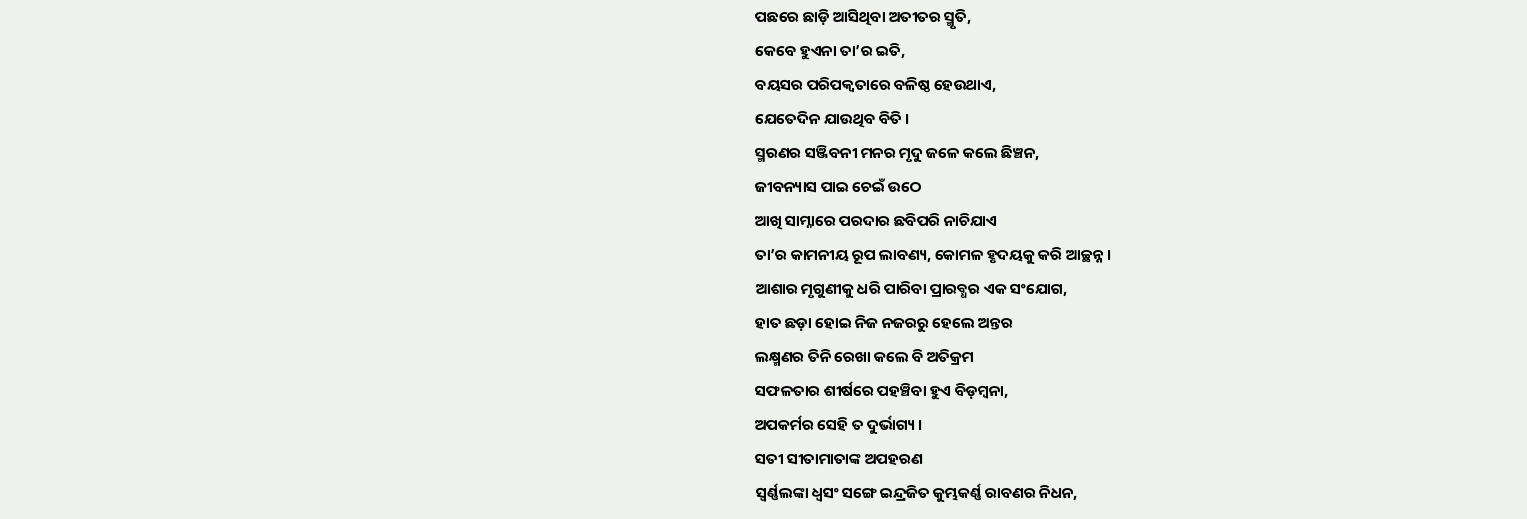ପଛରେ ଛାଡ଼ି ଆସିଥିବା ଅତୀତର ସ୍ମୃତି,
କେବେ ହୁଏନା ତା’ର ଇତି,
ବୟସର ପରିପକ୍ଵତାରେ ବଳିଷ୍ଠ ହେଉଥାଏ,
ଯେତେଦିନ ଯାଉଥିବ ବିତି ।
ସ୍ମରଣର ସଞ୍ଜିବନୀ ମନର ମୃଦୁ ଜଳେ କଲେ ଛିଞ୍ଚନ,
ଜୀବନ୍ୟାସ ପାଇ ଚେଇଁ ଉଠେ
ଆଖି ସାମ୍ନାରେ ପରଦାର ଛବିପରି ନାଚିଯାଏ
ତା’ର କାମନୀୟ ରୂପ ଲାବଣ୍ୟ, କୋମଳ ହୃଦୟକୁ କରି ଆଚ୍ଛନ୍ନ ।
ଆଶାର ମୃଗୁଣୀକୁ ଧରି ପାରିବା ପ୍ରାରବ୍ଧର ଏକ ସଂଯୋଗ,
ହାତ ଛଡ଼ା ହୋଇ ନିଜ ନଜରରୁ ହେଲେ ଅନ୍ତର
ଲକ୍ଷ୍ମଣର ତିନି ରେଖା କଲେ ବି ଅତିକ୍ରମ
ସଫଳତାର ଶୀର୍ଷରେ ପହଞ୍ଚିବା ହୁଏ ବିଡ଼ମ୍ବନା,
ଅପକର୍ମର ସେହି ତ ଦୁର୍ଭାଗ୍ୟ ।
ସତୀ ସୀତାମାତାଙ୍କ ଅପହରଣ
ସ୍ୱର୍ଣ୍ଣଲଙ୍କା ଧ୍ୱସଂ ସଙ୍ଗେ ଇନ୍ଦ୍ରଜିତ କୁମ୍ଭକର୍ଣ୍ଣ ରାବଣର ନିଧନ,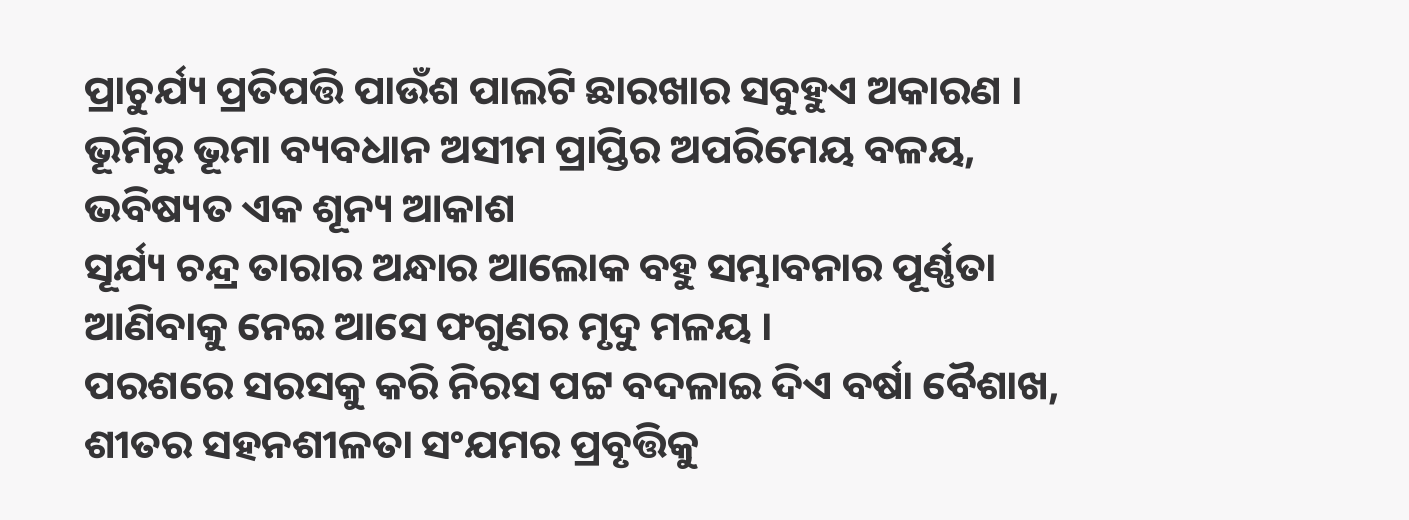ପ୍ରାଚୁର୍ଯ୍ୟ ପ୍ରତିପତ୍ତି ପାଉଁଶ ପାଲଟି ଛାରଖାର ସବୁହୁଏ ଅକାରଣ ।
ଭୂମିରୁ ଭୂମା ବ୍ୟବଧାନ ଅସୀମ ପ୍ରାପ୍ତିର ଅପରିମେୟ ବଳୟ,
ଭବିଷ୍ୟତ ଏକ ଶୂନ୍ୟ ଆକାଶ
ସୂର୍ଯ୍ୟ ଚନ୍ଦ୍ର ତାରାର ଅନ୍ଧାର ଆଲୋକ ବହୁ ସମ୍ଭାବନାର ପୂର୍ଣ୍ଣତା
ଆଣିବାକୁ ନେଇ ଆସେ ଫଗୁଣର ମୃଦୁ ମଳୟ ।
ପରଶରେ ସରସକୁ କରି ନିରସ ପଟ୍ଟ ବଦଳାଇ ଦିଏ ବର୍ଷା ବୈଶାଖ,
ଶୀତର ସହନଶୀଳତା ସଂଯମର ପ୍ରବୃତ୍ତିକୁ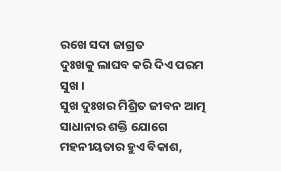ରଖେ ସଦା ଜାଗ୍ରତ
ଦୁଃଖକୁ ଲାଘବ କରି ଦିଏ ପରମ ସୁଖ ।
ସୁଖ ଦୁଃଖର ମିଶ୍ରିତ ଜୀବନ ଆତ୍ମ ସାଧାନାର ଶକ୍ତି ଯୋଗେ
ମହନୀୟତାର ହୁଏ ବିକାଶ,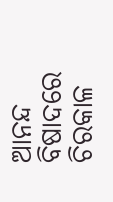ଆନନ୍ଦ ବିଷାଦରେ ଚିରକାଳ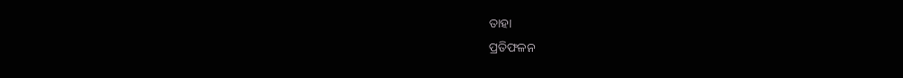ତାହା
ପ୍ରତିଫଳନ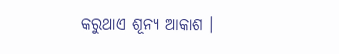କରୁଥାଏ ଶୂନ୍ୟ ଆକାଶ ।